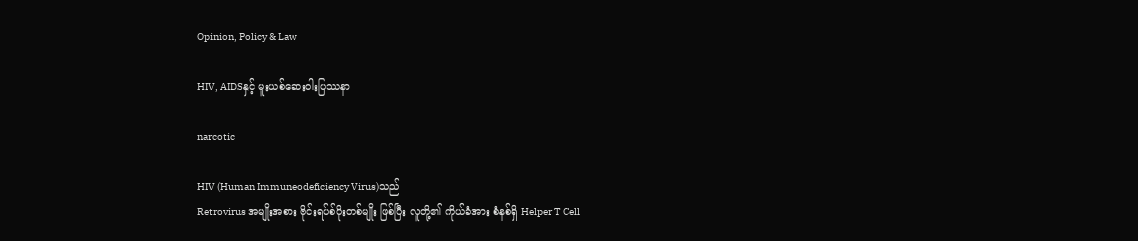Opinion, Policy & Law

HIV, AIDSနှင့် မူးယစ်ဆေးဝါးပြဿနာ

narcotic

HIV (Human Immuneodeficiency Virus)သည်
Retrovirus အမျိုးအစား ဗိုင်းရပ်စ်ပိုးတစ်မျိုး ဖြစ်ပြီး လူတို့၏ ကိုယ်ခံအား စံနစ်ရှိ Helper T Cell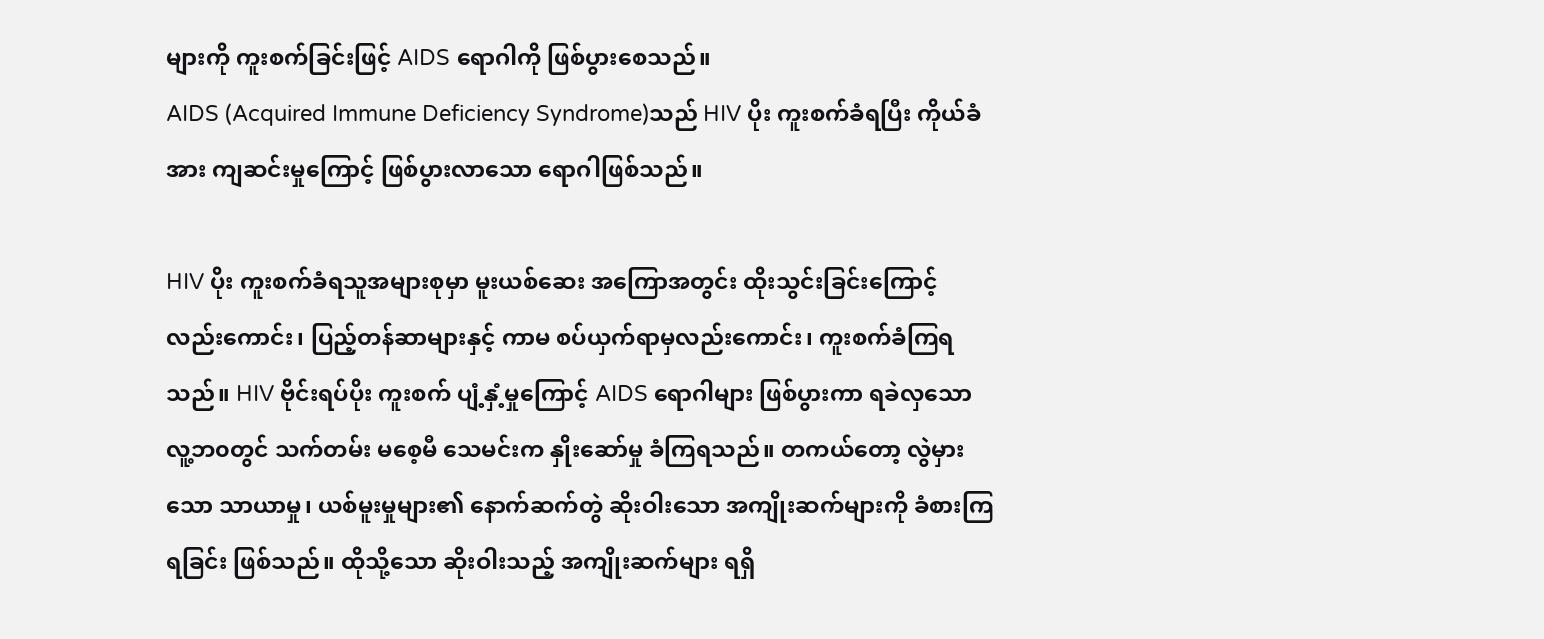များကို ကူးစက်ခြင်းဖြင့် AIDS ရောဂါကို ဖြစ်ပွားစေသည်။
AIDS (Acquired Immune Deficiency Syndrome)သည် HIV ပိုး ကူးစက်ခံရပြီး ကိုယ်ခံအား ကျဆင်းမှုကြောင့် ဖြစ်ပွားလာသော ရောဂါဖြစ်သည်။

HIV ပိုး ကူးစက်ခံရသူအများစုမှာ မူးယစ်ဆေး အကြောအတွင်း ထိုးသွင်းခြင်းကြောင့် လည်းကောင်း၊ ပြည့်တန်ဆာများနှင့် ကာမ စပ်ယှက်ရာမှလည်းကောင်း၊ ကူးစက်ခံကြရသည်။ HIV ဗိုင်းရပ်ပိုး ကူးစက် ပျံ့နှံ့မှုကြောင့် AIDS ရောဂါများ ဖြစ်ပွားကာ ရခဲလှသော လူ့ဘ၀တွင် သက်တမ်း မစေ့မီ သေမင်းက နှိုးဆော်မှု ခံကြရသည်။ တကယ်တော့ လွဲမှားသော သာယာမှု၊ ယစ်မူးမှုများ၏ နောက်ဆက်တွဲ ဆိုးဝါးသော အကျိုးဆက်များကို ခံစားကြရခြင်း ဖြစ်သည်။ ထိုသို့သော ဆိုးဝါးသည့် အကျိုးဆက်များ ရရှိ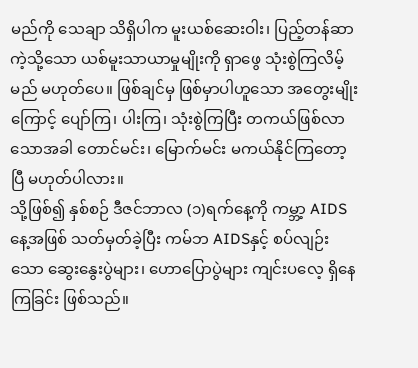မည်ကို သေချာ သိရှိပါက မူးယစ်ဆေးဝါး၊ ပြည့်တန်ဆာကဲ့သို့သော ယစ်မူးသာယာမှုမျိုးကို ရှာဖွေ သုံးစွဲကြလိမ့်မည် မဟုတ်ပေ။ ဖြစ်ချင်မှ ဖြစ်မှာပါဟူသော အတွေးမျိုးကြောင့် ပျော်ကြ၊ ပါးကြ၊ သုံးစွဲကြပြီး တကယ်ဖြစ်လာသောအခါ တောင်မင်း၊ မြောက်မင်း မကယ်နိုင်ကြတော့ပြီ မဟုတ်ပါလား။
သို့ဖြစ်၍ နှစ်စဉ် ဒီဇင်ဘာလ (၁)ရက်နေ့ကို ကမ္ဘာ့ AIDS နေ့အဖြစ် သတ်မှတ်ခဲ့ပြီး ကမ်ဘ AIDSနှင့် စပ်လျဉ်းသော ဆွေးနွေးပွဲများ၊ ဟောပြောပွဲများ ကျင်းပလေ့ ရှိနေကြခြင်း ဖြစ်သည်။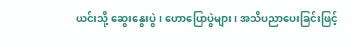ယင်းသို့ ဆွေးနွေးပွဲ၊ ဟောပြောပွဲများ၊ အသိပညာပေးခြင်းဖြင့်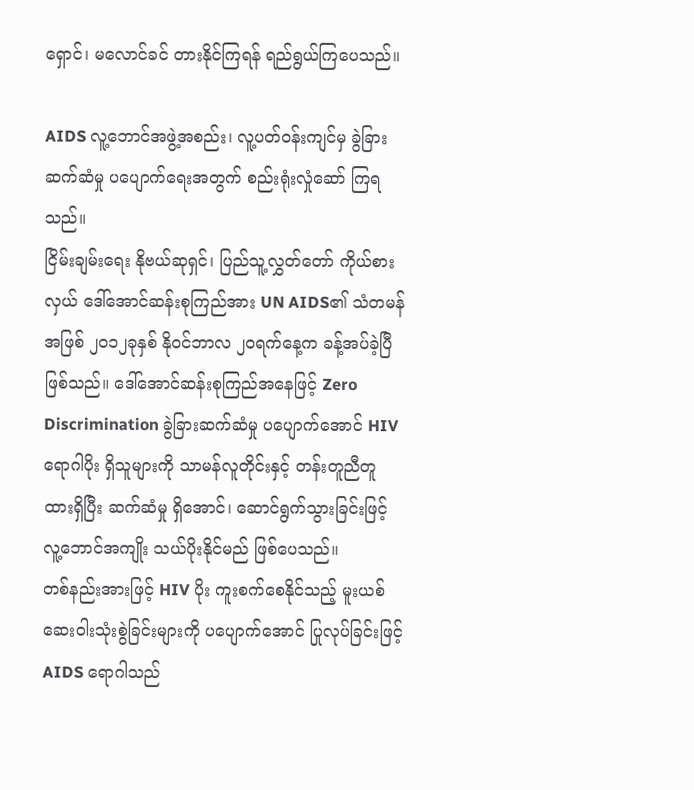ရှောင်၊ မလောင်ခင် တားနိုင်ကြရန် ရည်ရွယ်ကြပေသည်။

AIDS လူ့ဘောင်အဖွဲ့အစည်း၊ လူ့ပတ်၀န်းကျင်မှ ခွဲခြား ဆက်ဆံမှု ပပျောက်ရေးအတွက် စည်းရုံးလှုံဆော် ကြရသည်။
ငြိမ်းချမ်းရေး နိုဗယ်ဆုရှင်၊ ပြည်သူ့လွှတ်တော် ကိုယ်စားလှယ် ဒေါ်အောင်ဆန်းစုကြည်အား UN AIDS၏ သံတမန်အဖြစ် ၂၀၁၂ခုနှစ် နို၀င်ဘာလ ၂၀ရက်နေ့က ခန့်အပ်ခဲ့ပြီ ဖြစ်သည်။ ဒေါ်အောင်ဆန်းစုကြည်အနေဖြင့် Zero Discrimination ခွဲခြားဆက်ဆံမှု ပပျောက်အောင် HIV ရောဂါပိုး ရှိသူများကို သာမန်လူတိုင်းနှင့် တန်းတူညီတူ ထားရှိပြီး ဆက်ဆံမှု ရှိအောင်၊ ဆောင်ရွက်သွားခြင်းဖြင့် လူ့ဘောင်အကျိုး သယ်ပိုးနိုင်မည် ဖြစ်ပေသည်။
တစ်နည်းအားဖြင့် HIV ပိုး ကူးစက်စေနိုင်သည့် မူးယစ်ဆေးဝါးသုံးစွဲခြင်းများကို ပပျောက်အောင် ပြုလုပ်ခြင်းဖြင့် AIDS ရောဂါသည်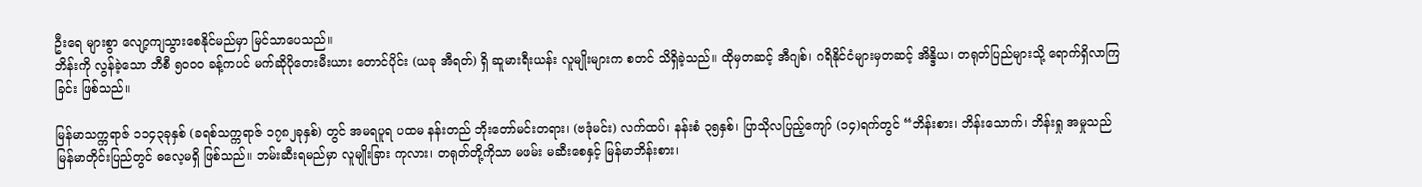ဦးရေ များစွာ လျော့ကျသွားစေနိုင်မည်မှာ မြင်သာပေသည်။
ဘိန်းကို လွန်ခဲ့သော ဘီစီ ၅၀၀၀ ခန့်ကပင် မက်ဆိုပိုတေးမီးယား တောင်ပိုင်း (ယခု အီရတ်) ရှိ ဆူမားရီးယန်း လူမျိုးများက စတင် သိရှိခဲ့သည်။ ထိုမှတဆင့် အီဂျစ်၊ ဂရိနိုင်ငံများမှတဆင့် အိန္ဒိယ၊ တရုတ်ပြည်များသို့ ရောက်ရှိလာကြခြင်း ဖြစ်သည်။

မြန်မာသက္ကရာဇ် ၁၁၄၃ခုနှစ် (ခရစ်သက္ကရာဇ် ၁၇၈၂ခုနှစ်) တွင် အမရပူရ ပထမ နန်းတည် ဘိုးတော်မင်းတရား၊ (ဗဒုံမင်း) လက်ထပ်၊ နန်းစံ ၃၅နှစ်၊ ပြာသိုလပြည့်ကျော် (၁၄)ရက်တွင် “ဘိန်းစား၊ ဘိန်းသောက်၊ ဘိန်းရှု အမှုသည် မြန်မာတိုင်းပြည်တွင် ဓလေ့မရှိ ဖြစ်သည်။ ဘမ်းဆီးရမည်မှာ လူမျိုးခြား ကုလား၊ တရုတ်တို့ကိုသာ မဖမ်း မဆီးစေနှင့် မြန်မာဘိန်းစား၊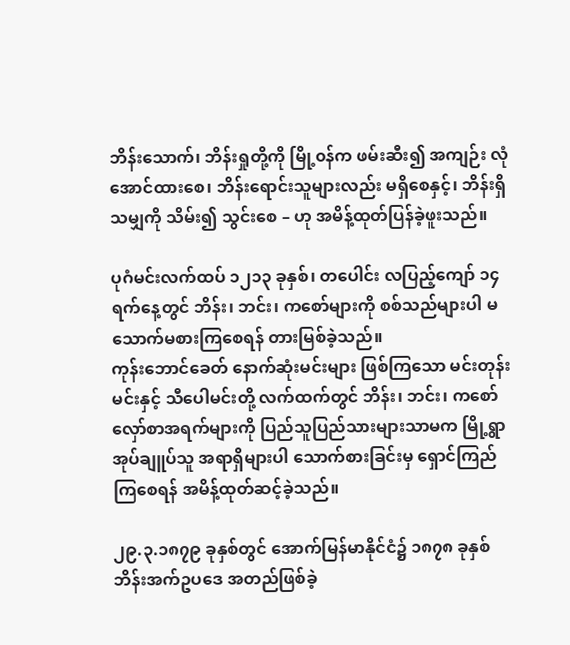ဘိန်းသောက်၊ ဘိန်းရှုတို့ကို မြို့၀န်က ဖမ်းဆီး၍ အကျဉ်း လုံအောင်ထားစေ၊ ဘိန်းရောင်းသူများလည်း မရှိစေနှင့်၊ ဘိန်းရှိသမျှကို သိမ်း၍ သွင်းစေ – ဟု အမိန့်ထုတ်ပြန်ခဲ့ဖူးသည်။

ပုဂံမင်းလက်ထပ် ၁၂၁၃ ခုနှစ်၊ တပေါင်း လပြည့်ကျော် ၁၄ရက်နေ့တွင် ဘိန်း၊ ဘင်း၊ ကစော်များကို စစ်သည်များပါ မသောက်မစားကြစေရန် တားမြစ်ခဲ့သည်။
ကုန်းဘောင်ခေတ် နောက်ဆုံးမင်းများ ဖြစ်ကြသော မင်းတုန်းမင်းနှင့် သီပေါမင်းတို့ လက်ထက်တွင် ဘိန်း၊ ဘင်း၊ ကစော်လှော်စာအရက်များကို ပြည်သူပြည်သားများသာမက မြို့ရွာအုပ်ချူပ်သူ အရာရှိများပါ သောက်စားခြင်းမှ ရှောင်ကြည်ကြစေရန် အမိန့်ထုတ်ဆင့်ခဲ့သည်။

၂၉.၃.၁၈၇၉ ခုနှစ်တွင် အောက်မြန်မာနိုင်ငံ၌ ၁၈၇၈ ခုနှစ် ဘိန်းအက်ဥပဒေ အတည်ဖြစ်ခဲ့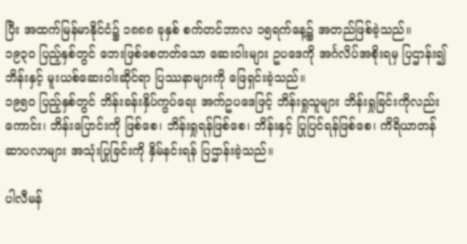ပြီး အထက်မြန်မာနိုင်ငံ၌ ၁၈၈၈ ခုနှစ် စက်တင်ဘာလ ၁၅ရက်နေ့၌ အတည်ဖြစ်ခဲ့သည်။
၁၉၃၀ ပြည့်နှစ်တွင် ဘေးဖြစ်စေတတ်သော ဆေးဝါးများ ဥပဒေကို အင်္ဂလိပ်အစိုးရမှ ပြဌာန်း၍ ဘိန်းနှင့် မူးယစ်ဆေးဝါးဆိုင်ရာ ပြဿနာများကို ဖြေရှင်းခဲ့သည်။
၁၉၅၀ ပြည့်နှစ်တွင် ဘိန်းခန်းနှိပ်ကွပ်ရေး အက်ဥပဒေဖြင့် ဘိန်းရှုသူများ ဘိန်းရှုခြင်းကိုလည်းကောင်း၊ ဘိန်းပြောင်းကို ဖြစ်စေ၊ ဘိန်းရှုရန်ဖြစ်စေ၊ ဘိန်းနှင့် ပြုပြင်ရန်ဖြစ်စေ၊ ကိရိယာတန်ဆာပလာများ အသုံးပြုခြင်းကို နှိမ်နင်းရန် ပြဌာန်းခဲ့သည်။

ပါလီမန်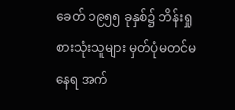ခေတ် ၁၉၅၅ ခုနှစ်၌ ဘိန်းရှုစားသုံးသူများ မှတ်ပုံမတင်မနေရ အက်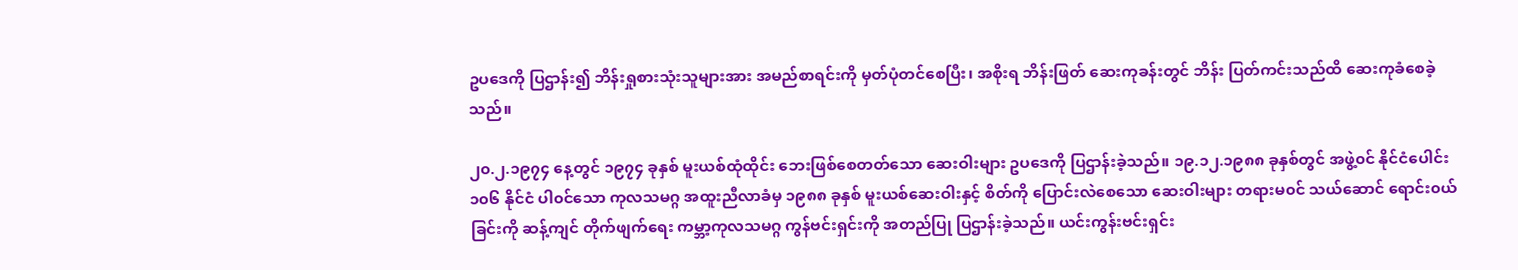ဥပဒေကို ပြဌာန်း၍ ဘိန်းရှုစားသုံးသူများအား အမည်စာရင်းကို မှတ်ပုံတင်စေပြီး၊ အစိုးရ ဘိန်းဖြတ် ဆေးကုခန်းတွင် ဘိန်း ပြတ်ကင်းသည်ထိ ဆေးကုခံစေခဲ့သည်။

၂၀.၂.၁၉၇၄ နေ့တွင် ၁၉၇၄ ခုနှစ် မူးယစ်ထုံထိုင်း ဘေးဖြစ်စေတတ်သော ဆေးဝါးများ ဥပဒေကို ပြဌာန်းခဲ့သည်။ ၁၉.၁၂.၁၉၈၈ ခုနှစ်တွင် အဖွဲ့၀င် နိုင်ငံပေါင်း ၁၀၆ နိုင်ငံ ပါ၀င်သော ကုလသမဂ္ဂ အထူးညီလာခံမှ ၁၉၈၈ ခုနှစ် မူးယစ်ဆေးဝါးနှင့် စိတ်ကို ပြောင်းလဲစေသော ဆေးဝါးများ တရားမ၀င် သယ်ဆောင် ရောင်း၀ယ်ခြင်းကို ဆန့်ကျင် တိုက်ဖျက်ရေး ကမ္ဘာ့ကုလသမဂ္ဂ ကွန်ဗင်းရှင်းကို အတည်ပြု ပြဌာန်းခဲ့သည်။ ယင်းကွန်းဗင်းရှင်း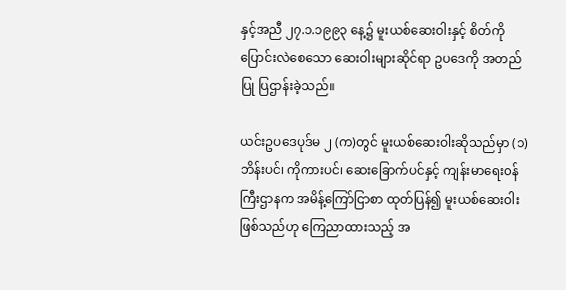နှင့်အညီ ၂၇.၁.၁၉၉၃ နေ့၌ မူးယစ်ဆေးဝါးနှင့် စိတ်ကို ပြောင်းလဲစေသော ဆေးဝါးများဆိုင်ရာ ဥပဒေကို အတည်ပြု ပြဌာန်းခဲ့သည်။

ယင်းဥပဒေပုဒ်မ ၂ (က)တွင် မူးယစ်ဆေးဝါးဆိုသည်မှာ (၁) ဘိန်းပင်၊ ကိုကားပင်၊ ဆေးခြောက်ပင်နှင့် ကျန်းမာရေး၀န်ကြီးဌာနက အမိန့်ကြော်ငြာစာ ထုတ်ပြန်၍ မူးယစ်ဆေးဝါး ဖြစ်သည်ဟု ကြေညာထားသည့် အ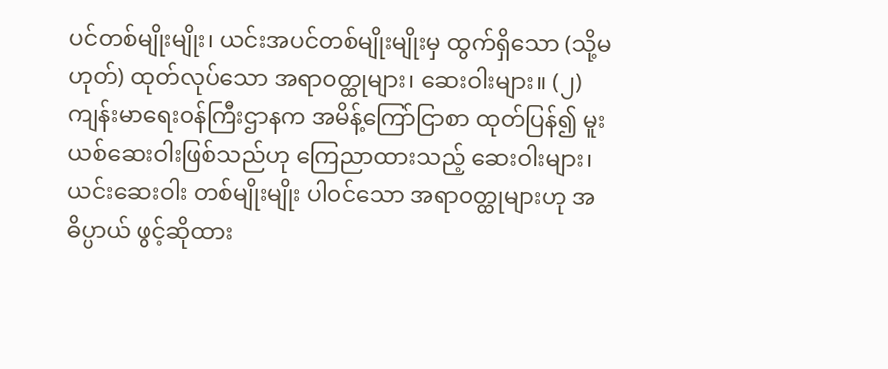ပင်တစ်မျိုးမျိုး၊ ယင်းအပင်တစ်မျိုးမျိုးမှ ထွက်ရှိသော (သို့မဟုတ်) ထုတ်လုပ်သော အရာ၀တ္ထုများ၊ ဆေးဝါးများ။ (၂) ကျန်းမာရေး၀န်ကြီးဌာနက အမိန့်ကြော်ငြာစာ ထုတ်ပြန်၍ မူးယစ်ဆေးဝါးဖြစ်သည်ဟု ကြေညာထားသည့် ဆေးဝါးများ၊ ယင်းဆေးဝါး တစ်မျိုးမျိုး ပါ၀င်သော အရာ၀တ္ထုများဟု အဓိပ္ပာယ် ဖွင့်ဆိုထား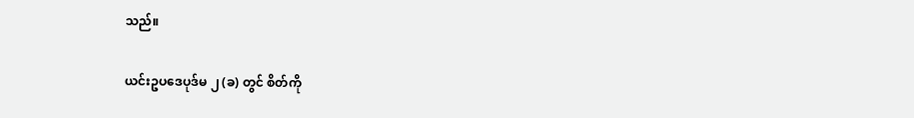သည်။

ယင်းဥပဒေပုဒ်မ ၂ (ခ) တွင် စိတ်ကို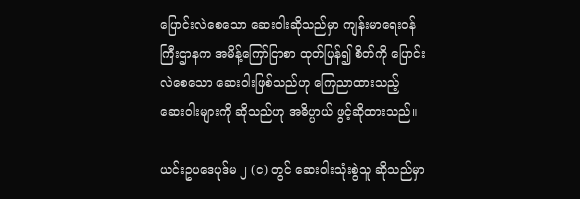ပြောင်းလဲစေသော ဆေးဝါးဆိုသည်မှာ ကျန်းမာရေး၀န်ကြီးဌာနက အမိန့်ကြော်ငြာစာ ထုတ်ပြန်၍ စိတ်ကို ပြောင်းလဲစေသော ဆေးဝါးဖြစ်သည်ဟု ကြေညာထားသည့် ဆေးဝါးများကို ဆိုသည်ဟု အဓိပ္ပာယ် ဖွင့်ဆိုထားသည်။

ယင်းဥပဒေပုဒ်မ ၂ (င) တွင် ဆေးဝါးသုံးစွဲသူ ဆိုသည်မှာ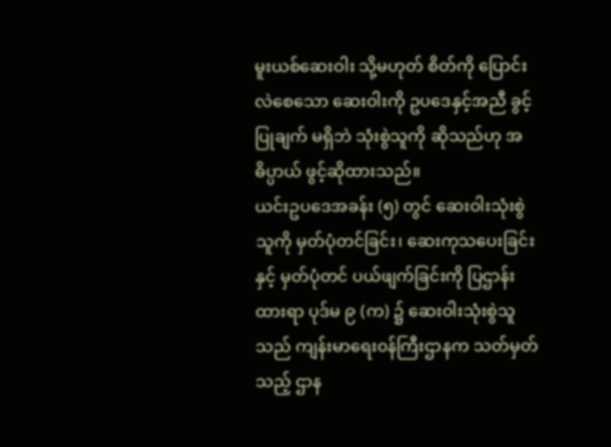မူးယစ်ဆေးဝါး သို့မဟုတ် စိတ်ကို ပြောင်းလဲစေသော ဆေးဝါးကို ဥပဒေနှင့်အညီ ခွင့်ပြုချက် မရှိဘဲ သုံးစွဲသူကို ဆိုသည်ဟု အဓိပ္ပာယ် ဖွင့်ဆိုထားသည်။
ယင်းဥပဒေအခန်း (၅) တွင် ဆေးဝါးသုံးစွဲသူကို မှတ်ပုံတင်ခြင်း၊ ဆေးကုသပေးခြင်းနှင့် မှတ်ပုံတင် ပယ်ဖျက်ခြင်းကို ပြဌာန်းထားရာ ပုဒ်မ ၉ (က) ၌ ဆေးဝါးသုံးစွဲသူသည် ကျန်းမာရေး၀န်ကြီးဌာနက သတ်မှတ်သည့် ဌာန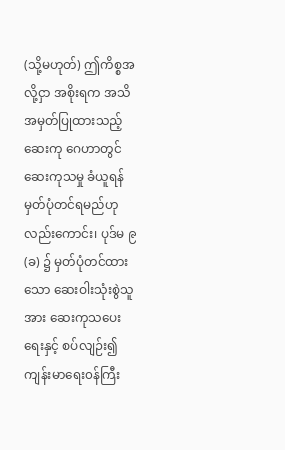(သို့မဟုတ်) ဤကိစ္စအလို့ငှာ အစိုးရက အသိအမှတ်ပြုထားသည့် ဆေးကု ဂေဟာတွင် ဆေးကုသမှု ခံယူရန် မှတ်ပုံတင်ရမည်ဟုလည်းကောင်း၊ ပုဒ်မ ၉ (ခ) ၌ မှတ်ပုံတင်ထားသော ဆေးဝါးသုံးစွဲသူအား ဆေးကုသပေးရေးနှင့် စပ်လျဉ်း၍ ကျန်းမာရေး၀န်ကြီး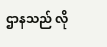ဌာနသည် လို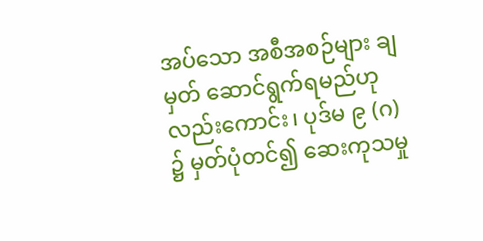အပ်သော အစီအစဉ်များ ချမှတ် ဆောင်ရွက်ရမည်ဟုလည်းကောင်း၊ ပုဒ်မ ၉ (ဂ) ၌ မှတ်ပုံတင်၍ ဆေးကုသမှု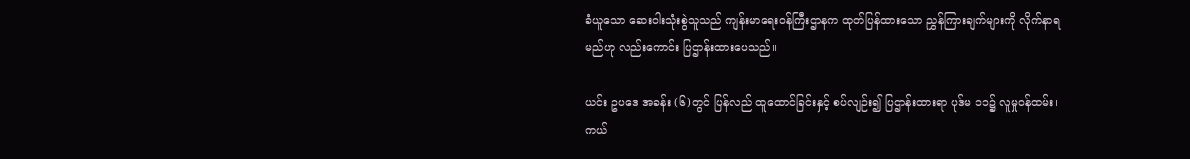ခံယူသော ဆေးဝါးသုံးစွဲသူသည် ကျန်းမာရေး၀န်ကြီးဌာနက ထုတ်ပြန်ထားသော ညွှန်ကြားချက်များကို လိုက်နာရမည်ဟု လည်းကောင်း ပြဌာန်းထားပေသည်။

ယင်း ဥပဒေ အခန်း (၆)တွင် ပြန်လည် ထူထောင်ခြင်းနှင့် စပ်လျဉ်း၍ ပြဌာန်းထားရာ ပုဒ်မ ၁၁၌ လူမှု၀န်ထမ်း၊ ကယ်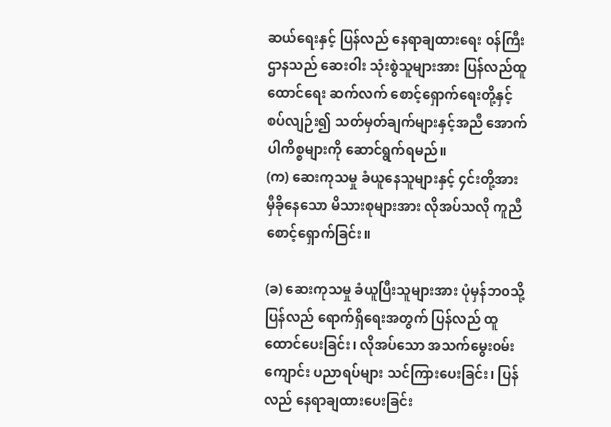ဆယ်ရေးနှင့် ပြန်လည် နေရာချထားရေး ၀န်ကြီးဌာနသည် ဆေးဝါး သုံးစွဲသူများအား ပြန်လည်ထူထောင်ရေး ဆက်လက် စောင့်ရှောက်ရေးတို့နှင့် စပ်လျဉ်း၍ သတ်မှတ်ချက်များနှင့်အညီ အောက်ပါကိစ္စများကို ဆောင်ရွက်ရမည်။
(က) ဆေးကုသမှု ခံယူနေသူများနှင့် ၄င်းတို့အား မှီခိုနေသော မိသားစုများအား လိုအပ်သလို ကူညီစောင့်ရှောက်ခြင်း။

(ခ) ဆေးကုသမှု ခံယူပြီးသူများအား ပုံမှန်ဘ၀သို့ ပြန်လည် ရောက်ရှိရေးအတွက် ပြန်လည် ထူထောင်ပေးခြင်း၊ လိုအပ်သော အသက်မွေး၀မ်းကျောင်း ပညာရပ်များ သင်ကြားပေးခြင်း၊ ပြန်လည် နေရာချထားပေးခြင်း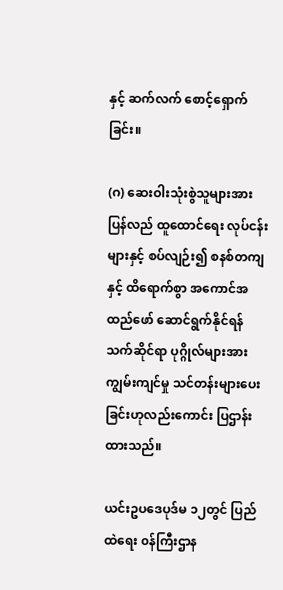နှင့် ဆက်လက် စောင့်ရှောက်ခြင်း။

(ဂ) ဆေးဝါးသုံးစွဲသူများအား ပြန်လည် ထူထောင်ရေး လုပ်ငန်းများနှင့် စပ်လျဉ်း၍ စနစ်တကျနှင့် ထိရောက်စွာ အကောင်အထည်ဖော် ဆောင်ရွက်နိုင်ရန် သက်ဆိုင်ရာ ပုဂ္ဂိုလ်များအား ကျွမ်းကျင်မှု သင်တန်းများပေးခြင်းဟုလည်းကောင်း ပြဌာန်းထားသည်။

ယင်းဥပဒေပုဒ်မ ၁၂တွင် ပြည်ထဲရေး ၀န်ကြီးဌာန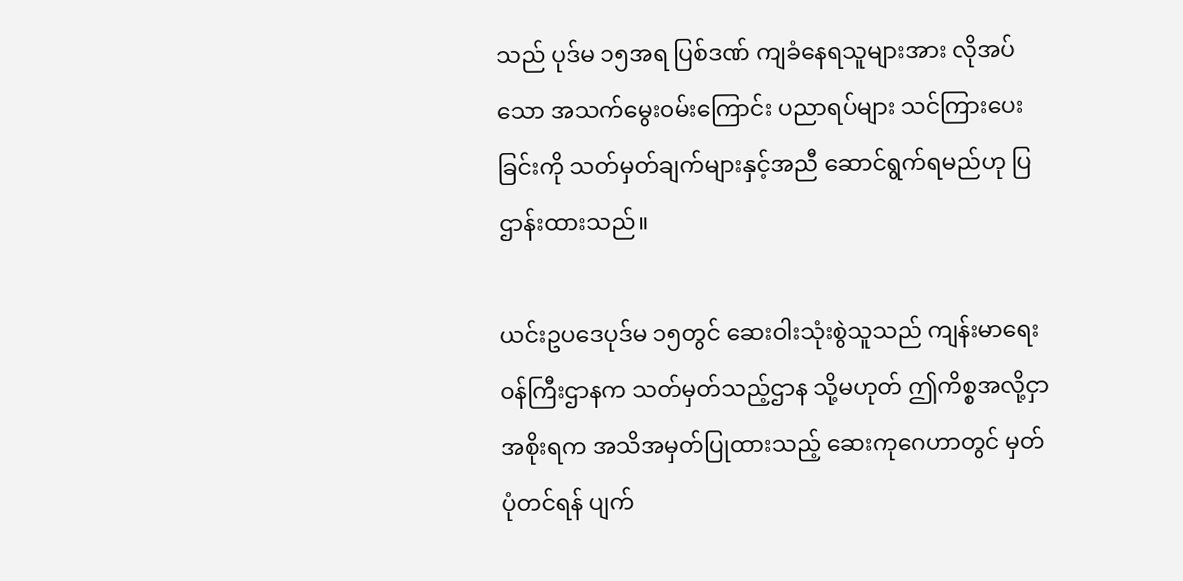သည် ပုဒ်မ ၁၅အရ ပြစ်ဒဏ် ကျခံနေရသူများအား လိုအပ်သော အသက်မွေး၀မ်းကြောင်း ပညာရပ်များ သင်ကြားပေးခြင်းကို သတ်မှတ်ချက်များနှင့်အညီ ဆောင်ရွက်ရမည်ဟု ပြဌာန်းထားသည်။

ယင်းဥပဒေပုဒ်မ ၁၅တွင် ဆေးဝါးသုံးစွဲသူသည် ကျန်းမာရေး၀န်ကြီးဌာနက သတ်မှတ်သည့်ဌာန သို့မဟုတ် ဤကိစ္စအလို့ငှာ အစိုးရက အသိအမှတ်ပြုထားသည့် ဆေးကုဂေဟာတွင် မှတ်ပုံတင်ရန် ပျက်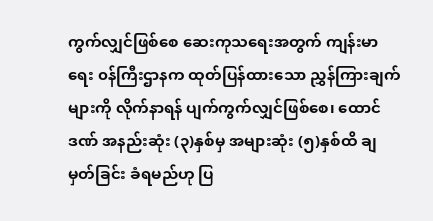ကွက်လျှင်ဖြစ်စေ ဆေးကုသရေးအတွက် ကျန်းမာရေး ၀န်ကြီးဌာနက ထုတ်ပြန်ထားသော ညွှန်ကြားချက်များကို လိုက်နာရန် ပျက်ကွက်လျှင်ဖြစ်စေ၊ ထောင်ဒဏ် အနည်းဆုံး (၃)နှစ်မှ အများဆုံး (၅)နှစ်ထိ ချမှတ်ခြင်း ခံရမည်ဟု ပြ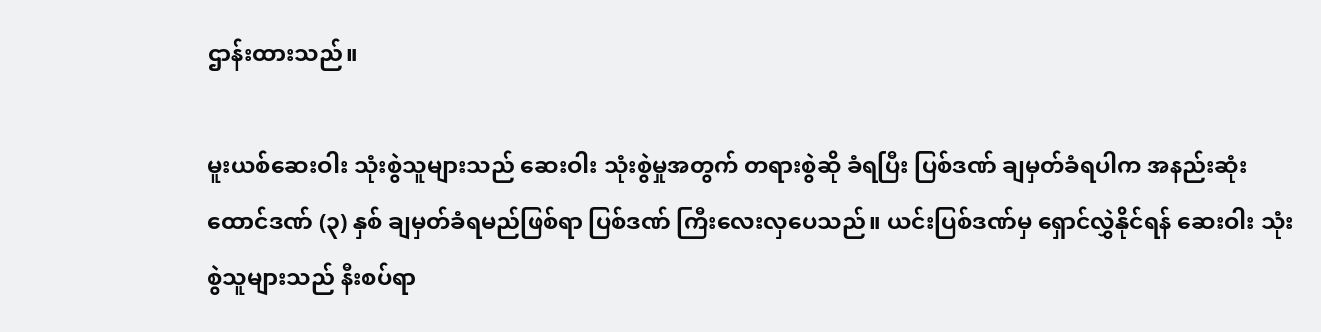ဌာန်းထားသည်။

မူးယစ်ဆေးဝါး သုံးစွဲသူများသည် ဆေးဝါး သုံးစွဲမှုအတွက် တရားစွဲဆို ခံရပြီး ပြစ်ဒဏ် ချမှတ်ခံရပါက အနည်းဆုံး ထောင်ဒဏ် (၃) နှစ် ချမှတ်ခံရမည်ဖြစ်ရာ ပြစ်ဒဏ် ကြီးလေးလှပေသည်။ ယင်းပြစ်ဒဏ်မှ ရှောင်လွှဲနိုင်ရန် ဆေးဝါး သုံးစွဲသူများသည် နီးစပ်ရာ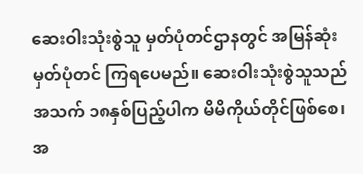ဆေးဝါးသုံးစွဲသူ မှတ်ပုံတင်ဌာနတွင် အမြန်ဆုံး မှတ်ပုံတင် ကြရပေမည်။ ဆေးဝါးသုံးစွဲသူသည် အသက် ၁၈နှစ်ပြည့်ပါက မိမိကိုယ်တိုင်ဖြစ်စေ၊ အ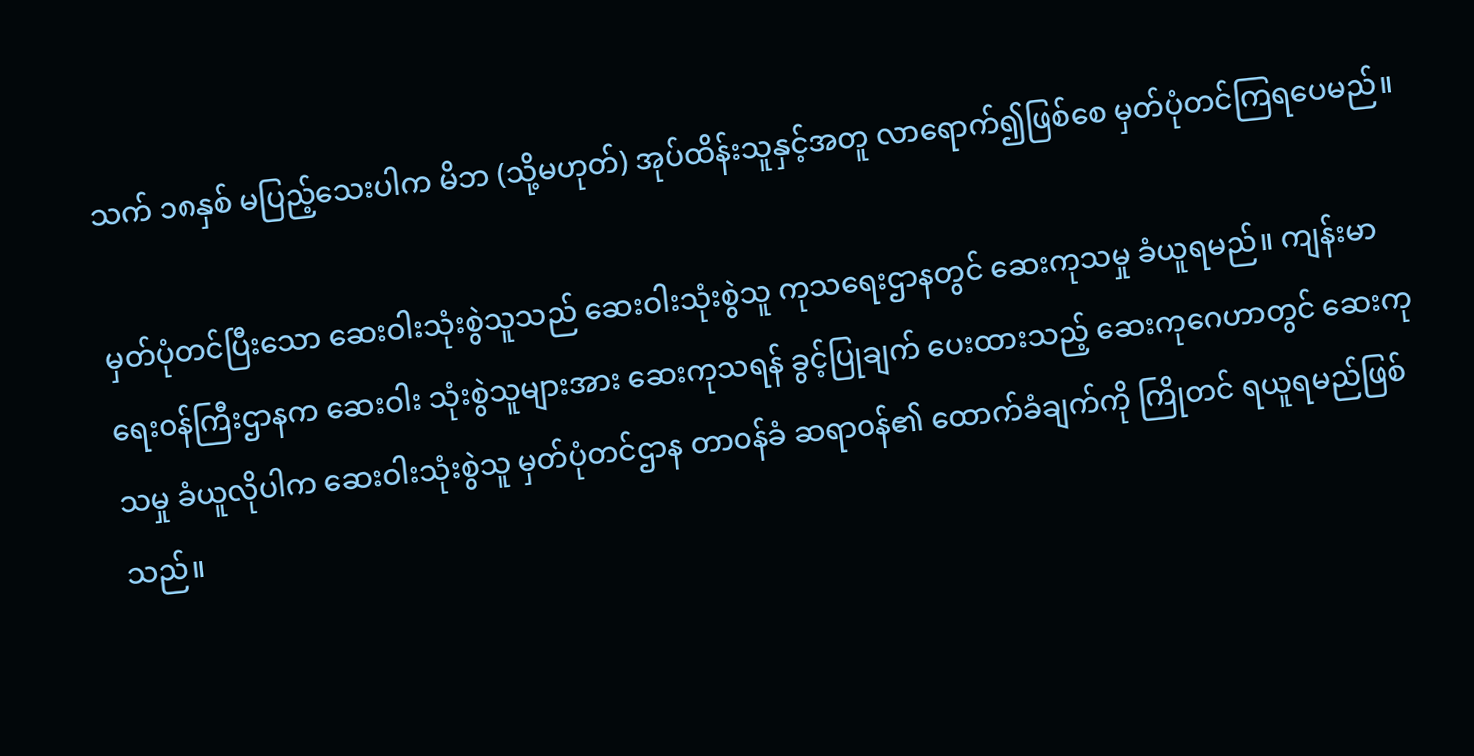သက် ၁၈နှစ် မပြည့်သေးပါက မိဘ (သို့မဟုတ်) အုပ်ထိန်းသူနှင့်အတူ လာရောက်၍ဖြစ်စေ မှတ်ပုံတင်ကြရပေမည်။

မှတ်ပုံတင်ပြီးသော ဆေးဝါးသုံးစွဲသူသည် ဆေးဝါးသုံးစွဲသူ ကုသရေးဌာနတွင် ဆေးကုသမှု ခံယူရမည်။ ကျန်းမာရေး၀န်ကြီးဌာနက ဆေးဝါး သုံးစွဲသူများအား ဆေးကုသရန် ခွင့်ပြုချက် ပေးထားသည့် ဆေးကုဂေဟာတွင် ဆေးကုသမှု ခံယူလိုပါက ဆေးဝါးသုံးစွဲသူ မှတ်ပုံတင်ဌာန တာ၀န်ခံ ဆရာ၀န်၏ ထောက်ခံချက်ကို ကြိုတင် ရယူရမည်ဖြစ်သည်။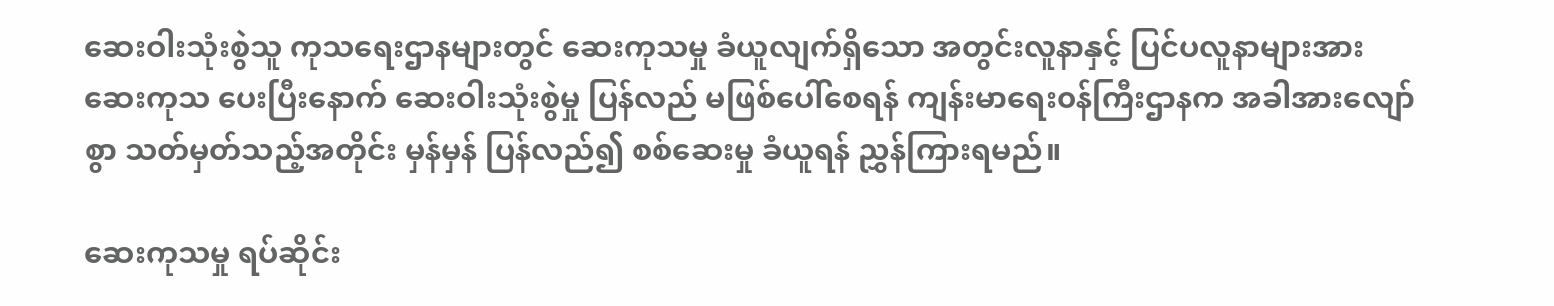ဆေးဝါးသုံးစွဲသူ ကုသရေးဌာနများတွင် ဆေးကုသမှု ခံယူလျက်ရှိသော အတွင်းလူနာနှင့် ပြင်ပလူနာများအား ဆေးကုသ ပေးပြီးနောက် ဆေးဝါးသုံးစွဲမှု ပြန်လည် မဖြစ်ပေါ်စေရန် ကျန်းမာရေး၀န်ကြီးဌာနက အခါအားလျော်စွာ သတ်မှတ်သည့်အတိုင်း မှန်မှန် ပြန်လည်၍ စစ်ဆေးမှု ခံယူရန် ညွှန်ကြားရမည်။

ဆေးကုသမှု ရပ်ဆိုင်း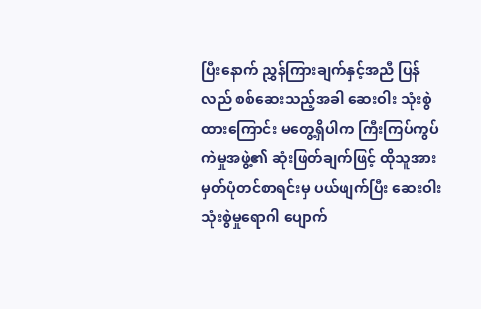ပြီးနောက် ညွှန်ကြားချက်နှင့်အညီ ပြန်လည် စစ်ဆေးသည့်အခါ ဆေးဝါး သုံးစွဲထားကြောင်း မတွေ့ရှိပါက ကြီးကြပ်ကွပ်ကဲမှုအဖွဲ့၏ ဆုံးဖြတ်ချက်ဖြင့် ထိုသူအား မှတ်ပုံတင်စာရင်းမှ ပယ်ဖျက်ပြီး ဆေးဝါးသုံးစွဲမှုရောဂါ ပျောက်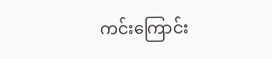ကင်းကြောင်း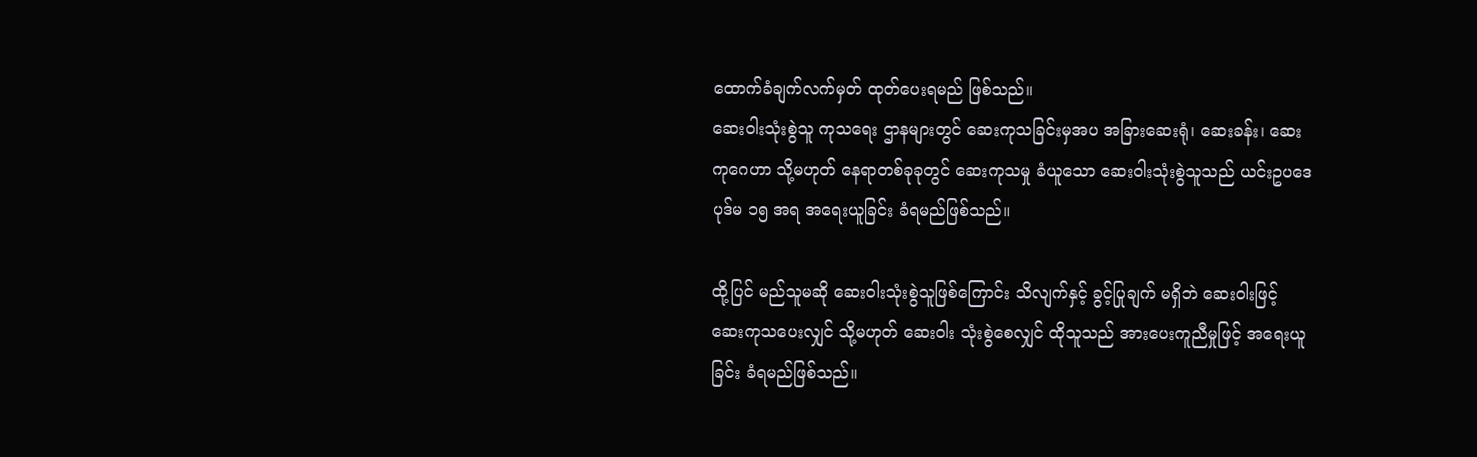ထောက်ခံချက်လက်မှတ် ထုတ်ပေးရမည် ဖြစ်သည်။
ဆေးဝါးသုံးစွဲသူ ကုသရေး ဌာနများတွင် ဆေးကုသခြင်းမှအပ အခြားဆေးရုံ၊ ဆေးခန်း၊ ဆေးကုဂေဟာ သို့မဟုတ် နေရာတစ်ခုခုတွင် ဆေးကုသမှု ခံယူသော ဆေးဝါးသုံးစွဲသူသည် ယင်းဥပဒေပုဒ်မ ၁၅ အရ အရေးယူခြင်း ခံရမည်ဖြစ်သည်။

ထို့ပြင် မည်သူမဆို ဆေးဝါးသုံးစွဲသူဖြစ်ကြောင်း သိလျက်နှင့် ခွင့်ပြုချက် မရှိဘဲ ဆေးဝါးဖြင့် ဆေးကုသပေးလျှင် သို့မဟုတ် ဆေးဝါး သုံးစွဲစေလျှင် ထိုသူသည် အားပေးကူညီမှုဖြင့် အရေးယူခြင်း ခံရမည်ဖြစ်သည်။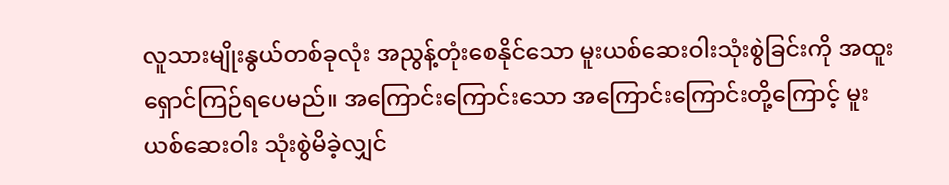လူသားမျိုးနွယ်တစ်ခုလုံး အညွန့်တုံးစေနိုင်သော မူးယစ်ဆေးဝါးသုံးစွဲခြင်းကို အထူး ရှောင်ကြဉ်ရပေမည်။ အကြောင်းကြောင်းသော အကြောင်းကြောင်းတို့ကြောင့် မူးယစ်ဆေးဝါး သုံးစွဲမိခဲ့လျှင်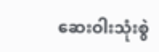ဆေးဝါးသုံးစွဲ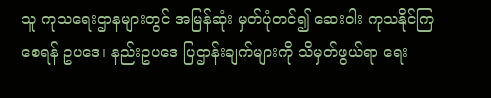သူ ကုသရေးဌာနများတွင် အမြန်ဆုံး မှတ်ပုံတင်၍ ဆေးဝါး ကုသနိုင်ကြစေရန် ဥပဒေ၊ နည်းဥပဒေ ပြဌာန်းချက်များကို သိမှတ်ဖွယ်ရာ ရေး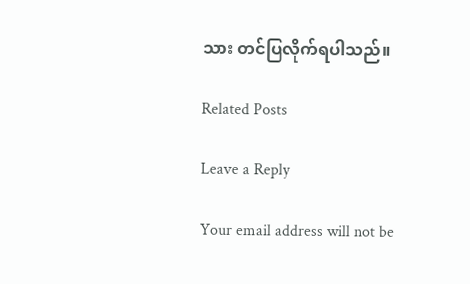သား တင်ပြလိုက်ရပါသည်။

Related Posts

Leave a Reply

Your email address will not be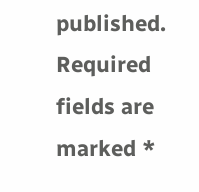published. Required fields are marked *